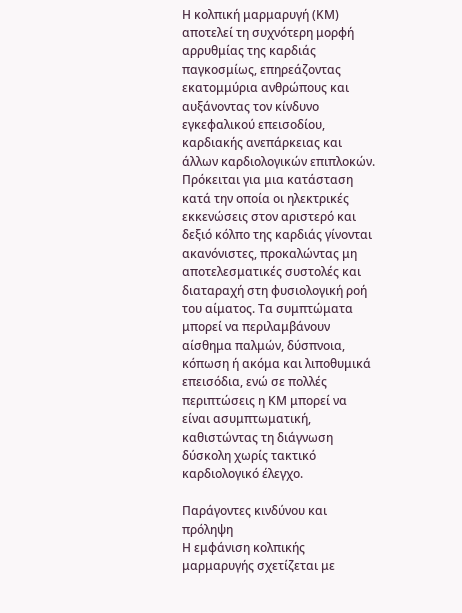Η κολπική μαρμαρυγή (ΚΜ) αποτελεί τη συχνότερη μορφή αρρυθμίας της καρδιάς παγκοσμίως, επηρεάζοντας εκατομμύρια ανθρώπους και αυξάνοντας τον κίνδυνο εγκεφαλικού επεισοδίου, καρδιακής ανεπάρκειας και άλλων καρδιολογικών επιπλοκών. Πρόκειται για μια κατάσταση κατά την οποία οι ηλεκτρικές εκκενώσεις στον αριστερό και δεξιό κόλπο της καρδιάς γίνονται ακανόνιστες, προκαλώντας μη αποτελεσματικές συστολές και διαταραχή στη φυσιολογική ροή του αίματος. Τα συμπτώματα μπορεί να περιλαμβάνουν αίσθημα παλμών, δύσπνοια, κόπωση ή ακόμα και λιποθυμικά επεισόδια, ενώ σε πολλές περιπτώσεις η ΚΜ μπορεί να είναι ασυμπτωματική, καθιστώντας τη διάγνωση δύσκολη χωρίς τακτικό καρδιολογικό έλεγχο.

Παράγοντες κινδύνου και πρόληψη
Η εμφάνιση κολπικής μαρμαρυγής σχετίζεται με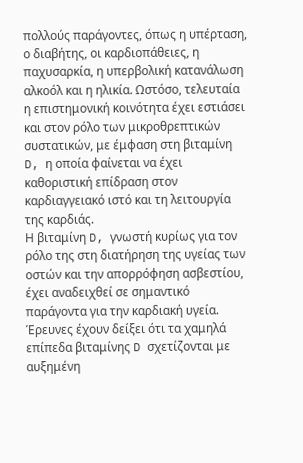πολλούς παράγοντες, όπως η υπέρταση, ο διαβήτης, οι καρδιοπάθειες, η παχυσαρκία, η υπερβολική κατανάλωση αλκοόλ και η ηλικία. Ωστόσο, τελευταία η επιστημονική κοινότητα έχει εστιάσει και στον ρόλο των μικροθρεπτικών συστατικών, με έμφαση στη βιταμίνη D, η οποία φαίνεται να έχει καθοριστική επίδραση στον καρδιαγγειακό ιστό και τη λειτουργία της καρδιάς.
Η βιταμίνη D, γνωστή κυρίως για τον ρόλο της στη διατήρηση της υγείας των οστών και την απορρόφηση ασβεστίου, έχει αναδειχθεί σε σημαντικό παράγοντα για την καρδιακή υγεία. Έρευνες έχουν δείξει ότι τα χαμηλά επίπεδα βιταμίνης D σχετίζονται με αυξημένη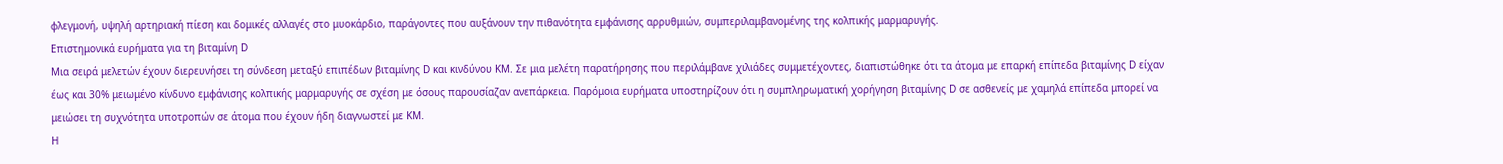φλεγμονή, υψηλή αρτηριακή πίεση και δομικές αλλαγές στο μυοκάρδιο, παράγοντες που αυξάνουν την πιθανότητα εμφάνισης αρρυθμιών, συμπεριλαμβανομένης της κολπικής μαρμαρυγής.
Επιστημονικά ευρήματα για τη βιταμίνη D
Μια σειρά μελετών έχουν διερευνήσει τη σύνδεση μεταξύ επιπέδων βιταμίνης D και κινδύνου ΚΜ. Σε μια μελέτη παρατήρησης που περιλάμβανε χιλιάδες συμμετέχοντες, διαπιστώθηκε ότι τα άτομα με επαρκή επίπεδα βιταμίνης D είχαν έως και 30% μειωμένο κίνδυνο εμφάνισης κολπικής μαρμαρυγής σε σχέση με όσους παρουσίαζαν ανεπάρκεια. Παρόμοια ευρήματα υποστηρίζουν ότι η συμπληρωματική χορήγηση βιταμίνης D σε ασθενείς με χαμηλά επίπεδα μπορεί να μειώσει τη συχνότητα υποτροπών σε άτομα που έχουν ήδη διαγνωστεί με ΚΜ.
Η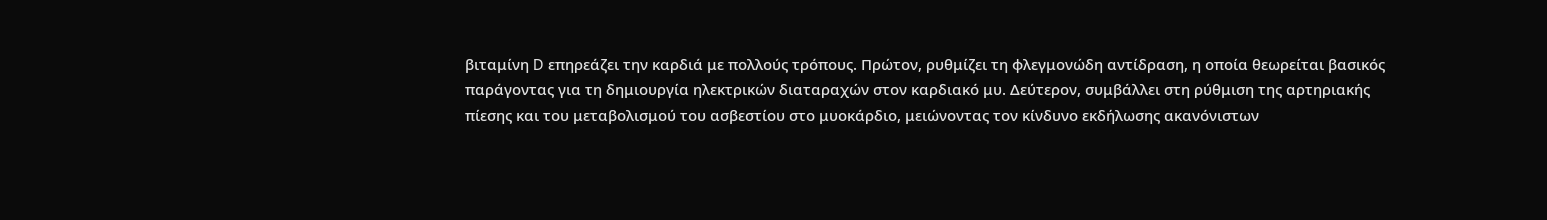βιταμίνη D επηρεάζει την καρδιά με πολλούς τρόπους. Πρώτον, ρυθμίζει τη φλεγμονώδη αντίδραση, η οποία θεωρείται βασικός παράγοντας για τη δημιουργία ηλεκτρικών διαταραχών στον καρδιακό μυ. Δεύτερον, συμβάλλει στη ρύθμιση της αρτηριακής πίεσης και του μεταβολισμού του ασβεστίου στο μυοκάρδιο, μειώνοντας τον κίνδυνο εκδήλωσης ακανόνιστων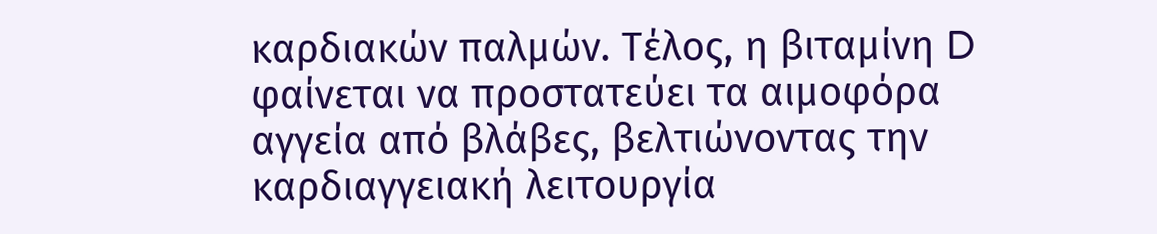καρδιακών παλμών. Τέλος, η βιταμίνη D φαίνεται να προστατεύει τα αιμοφόρα αγγεία από βλάβες, βελτιώνοντας την καρδιαγγειακή λειτουργία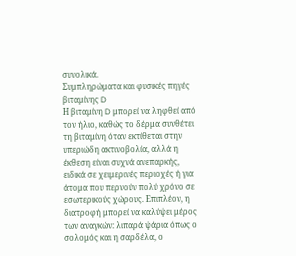συνολικά.
Συμπληρώματα και φυσικές πηγές βιταμίνης D
Η βιταμίνη D μπορεί να ληφθεί από τον ήλιο, καθώς το δέρμα συνθέτει τη βιταμίνη όταν εκτίθεται στην υπεριώδη ακτινοβολία, αλλά η έκθεση είναι συχνά ανεπαρκής, ειδικά σε χειμερινές περιοχές ή για άτομα που περνούν πολύ χρόνο σε εσωτερικούς χώρους. Επιπλέον, η διατροφή μπορεί να καλύψει μέρος των αναγκών: λιπαρά ψάρια όπως ο σολομός και η σαρδέλα, ο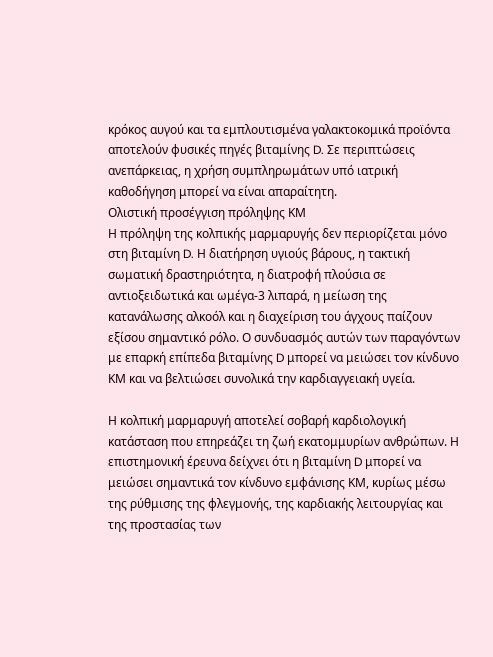κρόκος αυγού και τα εμπλουτισμένα γαλακτοκομικά προϊόντα αποτελούν φυσικές πηγές βιταμίνης D. Σε περιπτώσεις ανεπάρκειας, η χρήση συμπληρωμάτων υπό ιατρική καθοδήγηση μπορεί να είναι απαραίτητη.
Ολιστική προσέγγιση πρόληψης ΚΜ
Η πρόληψη της κολπικής μαρμαρυγής δεν περιορίζεται μόνο στη βιταμίνη D. Η διατήρηση υγιούς βάρους, η τακτική σωματική δραστηριότητα, η διατροφή πλούσια σε αντιοξειδωτικά και ωμέγα-3 λιπαρά, η μείωση της κατανάλωσης αλκοόλ και η διαχείριση του άγχους παίζουν εξίσου σημαντικό ρόλο. Ο συνδυασμός αυτών των παραγόντων με επαρκή επίπεδα βιταμίνης D μπορεί να μειώσει τον κίνδυνο ΚΜ και να βελτιώσει συνολικά την καρδιαγγειακή υγεία.

Η κολπική μαρμαρυγή αποτελεί σοβαρή καρδιολογική κατάσταση που επηρεάζει τη ζωή εκατομμυρίων ανθρώπων. Η επιστημονική έρευνα δείχνει ότι η βιταμίνη D μπορεί να μειώσει σημαντικά τον κίνδυνο εμφάνισης ΚΜ, κυρίως μέσω της ρύθμισης της φλεγμονής, της καρδιακής λειτουργίας και της προστασίας των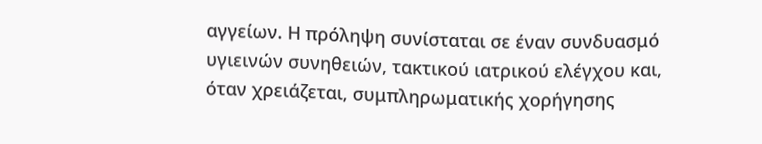αγγείων. Η πρόληψη συνίσταται σε έναν συνδυασμό υγιεινών συνηθειών, τακτικού ιατρικού ελέγχου και, όταν χρειάζεται, συμπληρωματικής χορήγησης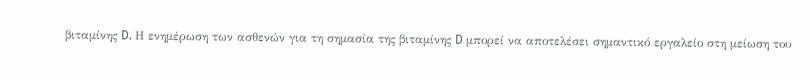βιταμίνης D. Η ενημέρωση των ασθενών για τη σημασία της βιταμίνης D μπορεί να αποτελέσει σημαντικό εργαλείο στη μείωση του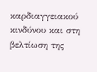καρδιαγγειακού κινδύνου και στη βελτίωση της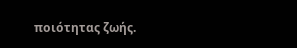ποιότητας ζωής.